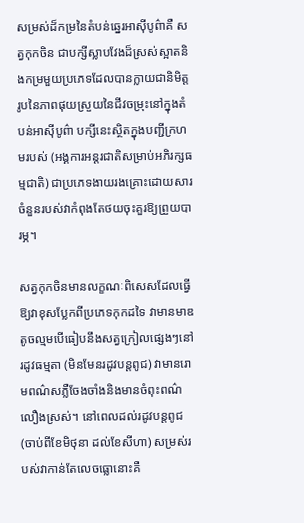សម្រស់ដ៏កម្រនៃតំបន់ឆ្នេរអាស៊ីបូព៌ាគឺ សត្វកុកចិន ជាបក្សីស្លាបវែងដ៏ស្រស់ស្អាតនិងកម្រមួយប្រភេទដែលបានក្លាយជានិមិត្តរូបនៃភាពផុយស្រួយនៃជីវចម្រុះនៅក្នុងតំបន់អាស៊ីបូព៌ា បក្សីនេះស្ថិតក្នុងបញ្ជីក្រហមរបស់ (អង្គការអន្តរជាតិសម្រាប់អភិរក្សធម្មជាតិ) ជាប្រភេទងាយរងគ្រោះដោយសារចំនួនរបស់វាកំពុងតែថយចុះគួរឱ្យព្រួយបារម្ភ។

សត្វកុកចិនមានលក្ខណៈពិសេសដែលធ្វើឱ្យវាខុសប្លែកពីប្រភេទកុកដទៃ វាមានមាឌតូចល្មមបើធៀបនឹងសត្វក្រៀលផ្សេងៗនៅរដូវធម្មតា (មិនមែនរដូវបន្តពូជ) វាមានរោមពណ៌សភ្លឺចែងចាំងនិងមានចំពុះពណ៌លឿងស្រស់។ នៅពេលដល់រដូវបន្តពូជ (ចាប់ពីខែមិថុនា ដល់ខែសីហា) សម្រស់របស់វាកាន់តែលេចធ្លោនោះគឺ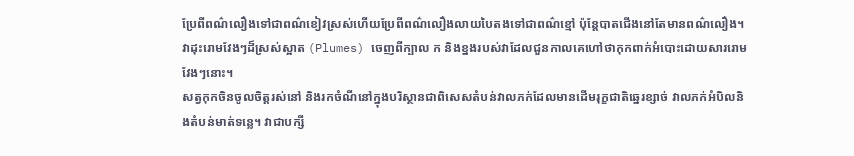ប្រែពីពណ៌លឿងទៅជាពណ៌ខៀវស្រស់ហើយប្រែពីពណ៌លឿងលាយបៃតងទៅជាពណ៌ខ្មៅ ប៉ុន្តែបាតជើងនៅតែមានពណ៌លឿង។ វាដុះរោមវែងៗដ៏ស្រស់ស្អាត (Plumes) ចេញពីក្បាល ក និងខ្នងរបស់វាដែលជួនកាលគេហៅថាកុកពាក់អំបោះដោយសាររោមវែងៗនោះ។
សត្វកុកចិនចូលចិត្តរស់នៅ និងរកចំណីនៅក្នុងបរិស្ថានជាពិសេសតំបន់វាលភក់ដែលមានដើមរុក្ខជាតិឆ្នេរខ្សាច់ វាលភក់អំបិលនិងតំបន់មាត់ទន្លេ។ វាជាបក្សី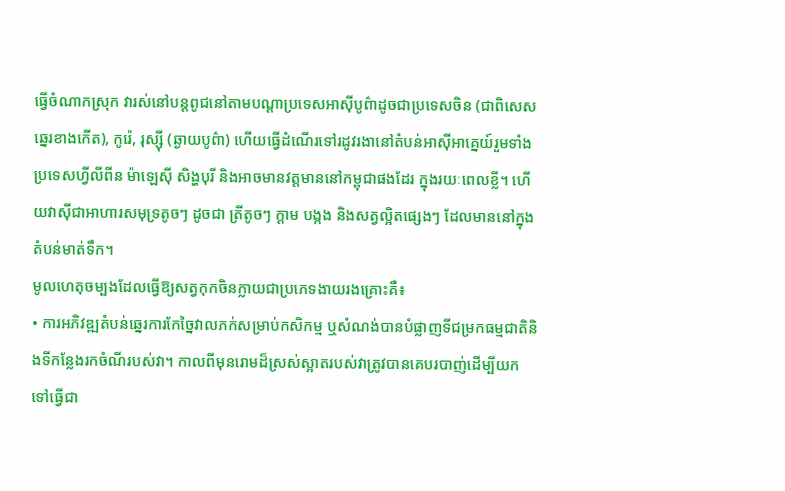ធ្វើចំណាកស្រុក វារស់នៅបន្តពូជនៅតាមបណ្តាប្រទេសអាស៊ីបូព៌ាដូចជាប្រទេសចិន (ជាពិសេសឆ្នេរខាងកើត), កូរ៉េ, រុស្ស៊ី (ឆ្ងាយបូព៌ា) ហើយធ្វើដំណើរទៅរដូវរងានៅតំបន់អាស៊ីអាគ្នេយ៍រួមទាំងប្រទេសហ្វីលីពីន ម៉ាឡេស៊ី សិង្ហបុរី និងអាចមានវត្តមាននៅកម្ពុជាផងដែរ ក្នុងរយៈពេលខ្លី។ ហើយវាស៊ីជាអាហារសមុទ្រតូចៗ ដូចជា ត្រីតូចៗ ក្តាម បង្កង និងសត្វល្អិតផ្សេងៗ ដែលមាននៅក្នុងតំបន់មាត់ទឹក។
មូលហេតុចម្បងដែលធ្វើឱ្យសត្វកុកចិនក្លាយជាប្រភេទងាយរងគ្រោះគឺ៖
• ការអភិវឌ្ឍតំបន់ឆ្នេរការកែច្នៃវាលភក់សម្រាប់កសិកម្ម ឬសំណង់បានបំផ្លាញទីជម្រកធម្មជាតិនិងទីកន្លែងរកចំណីរបស់វា។ កាលពីមុនរោមដ៏ស្រស់ស្អាតរបស់វាត្រូវបានគេបរបាញ់ដើម្បីយកទៅធ្វើជា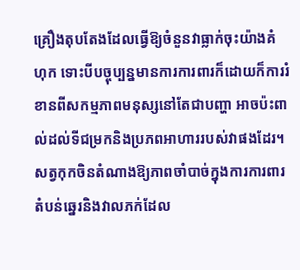គ្រឿងតុបតែងដែលធ្វើឱ្យចំនួនវាធ្លាក់ចុះយ៉ាងគំហុក ទោះបីបច្ចុប្បន្នមានការការពារក៏ដោយក៏ការរំខានពីសកម្មភាពមនុស្សនៅតែជាបញ្ហា អាចប៉ះពាល់ដល់ទីជម្រកនិងប្រភពអាហាររបស់វាផងដែរ។
សត្វកុកចិនតំណាងឱ្យភាពចាំបាច់ក្នុងការការពារតំបន់ឆ្នេរនិងវាលភក់ដែល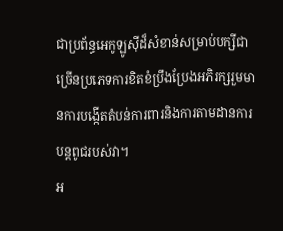ជាប្រព័ន្ធអេកូឡូស៊ីដ៏សំខាន់សម្រាប់បក្សីជាច្រើនប្រភេទការខិតខំប្រឹងប្រែងអភិរក្សរួមមានការបង្កើតតំបន់ការពារនិងការតាមដានការបន្តពូជរបស់វា។
អ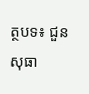ត្ថបទ៖ ជួន សុធា